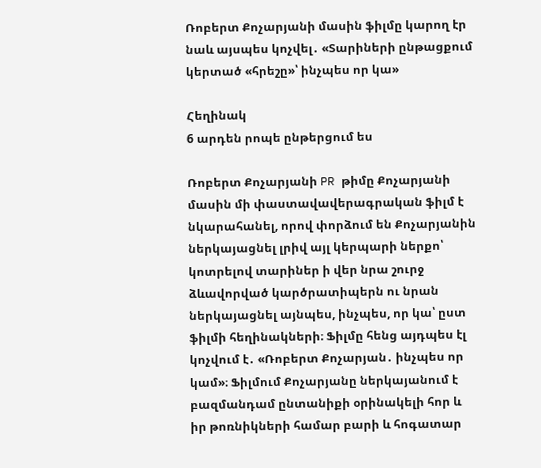Ռոբերտ Քոչարյանի մասին ֆիլմը կարող էր նաև այսպես կոչվել․ «Տարիների ընթացքում կերտած «հրեշը»՝ ինչպես որ կա»

Հեղինակ
6 արդեն րոպե ընթերցում ես

Ռոբերտ Քոչարյանի PR թիմը Քոչարյանի մասին մի փաստավավերագրական ֆիլմ է նկարահանել, որով փորձում են Քոչարյանին ներկայացնել լրիվ այլ կերպարի ներքո՝ կոտրելով տարիներ ի վեր նրա շուրջ ձևավորված կարծրատիպերն ու նրան ներկայացնել այնպես, ինչպես, որ կա՝ ըստ ֆիլմի հեղինակների։ Ֆիլմը հենց այդպես էլ կոչվում է․ «Ռոբերտ Քոչարյան․ ինչպես որ կամ»։ Ֆիլմում Քոչարյանը ներկայանում է բազմանդամ ընտանիքի օրինակելի հոր և իր թոռնիկների համար բարի և հոգատար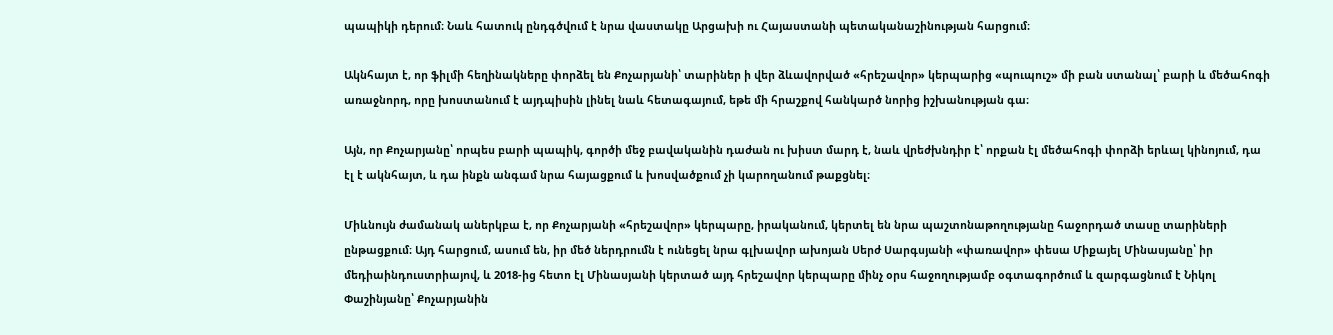պապիկի դերում։ Նաև հատուկ ընդգծվում է նրա վաստակը Արցախի ու Հայաստանի պետականաշինության հարցում։

Ակնհայտ է, որ ֆիլմի հեղինակները փորձել են Քոչարյանի՝ տարիներ ի վեր ձևավորված «հրեշավոր» կերպարից «պուպուշ» մի բան ստանալ՝ բարի և մեծահոգի առաջնորդ, որը խոստանում է այդպիսին լինել նաև հետագայում, եթե մի հրաշքով հանկարծ նորից իշխանության գա։

Այն, որ Քոչարյանը՝ որպես բարի պապիկ, գործի մեջ բավականին դաժան ու խիստ մարդ է, նաև վրեժխնդիր է՝ որքան էլ մեծահոգի փորձի երևալ կինոյում, դա էլ է ակնհայտ, և դա ինքն անգամ նրա հայացքում և խոսվածքում չի կարողանում թաքցնել։

Միևնույն ժամանակ աներկբա է, որ Քոչարյանի «հրեշավոր» կերպարը, իրականում, կերտել են նրա պաշտոնաթողությանը հաջորդած տասը տարիների ընթացքում։ Այդ հարցում, ասում են, իր մեծ ներդրումն է ունեցել նրա գլխավոր ախոյան Սերժ Սարգսյանի «փառավոր» փեսա Միքայել Մինասյանը՝ իր մեդիաինդուստրիայով, և 2018-ից հետո էլ Մինասյանի կերտած այդ հրեշավոր կերպարը մինչ օրս հաջողությամբ օգտագործում և զարգացնում է Նիկոլ Փաշինյանը՝ Քոչարյանին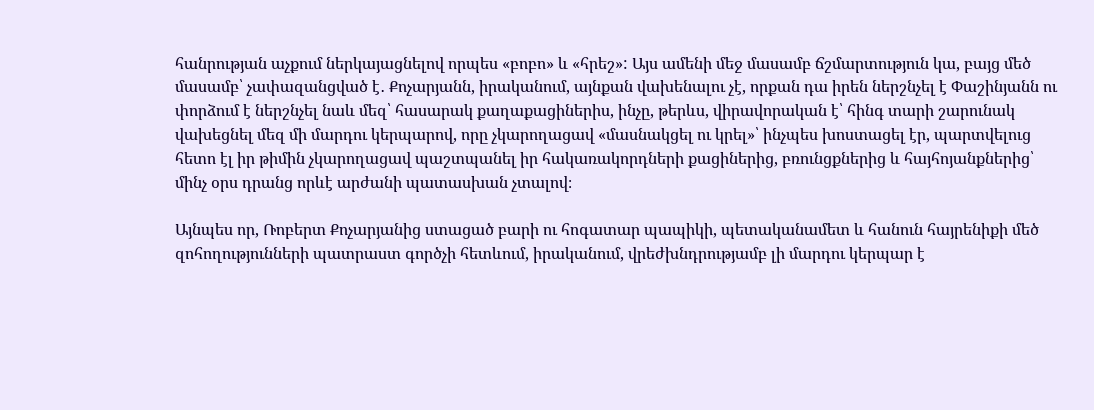հանրության աչքում ներկայացնելով որպես «բոբո» և «հրեշ»: Այս ամենի մեջ մասամբ ճշմարտություն կա, բայց մեծ մասամբ՝ չափազանցված է․ Քոչարյանն, իրականում, այնքան վախենալու չէ, որքան դա իրեն ներշնչել է Փաշինյանն ու փորձում է ներշնչել նաև մեզ՝ հասարակ քաղաքացիներիս, ինչը, թերևս, վիրավորական է՝ հինգ տարի շարունակ վախեցնել մեզ մի մարդու կերպարով, որը չկարողացավ «մասնակցել ու կրել»՝ ինչպես խոստացել էր, պարտվելուց հետո էլ իր թիմին չկարողացավ պաշտպանել իր հակառակորդների քացիներից, բռունցքներից և հայհոյանքներից՝ մինչ օրս դրանց որևէ արժանի պատասխան չտալով։

Այնպես որ, Ռոբերտ Քոչարյանից ստացած բարի ու հոգատար պապիկի, պետականամետ և հանուն հայրենիքի մեծ զոհողությունների պատրաստ գործչի հետևում, իրականում, վրեժխնդրությամբ լի մարդու կերպար է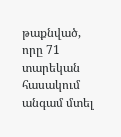թաքնված, որը 71 տարեկան հասակում անգամ մտել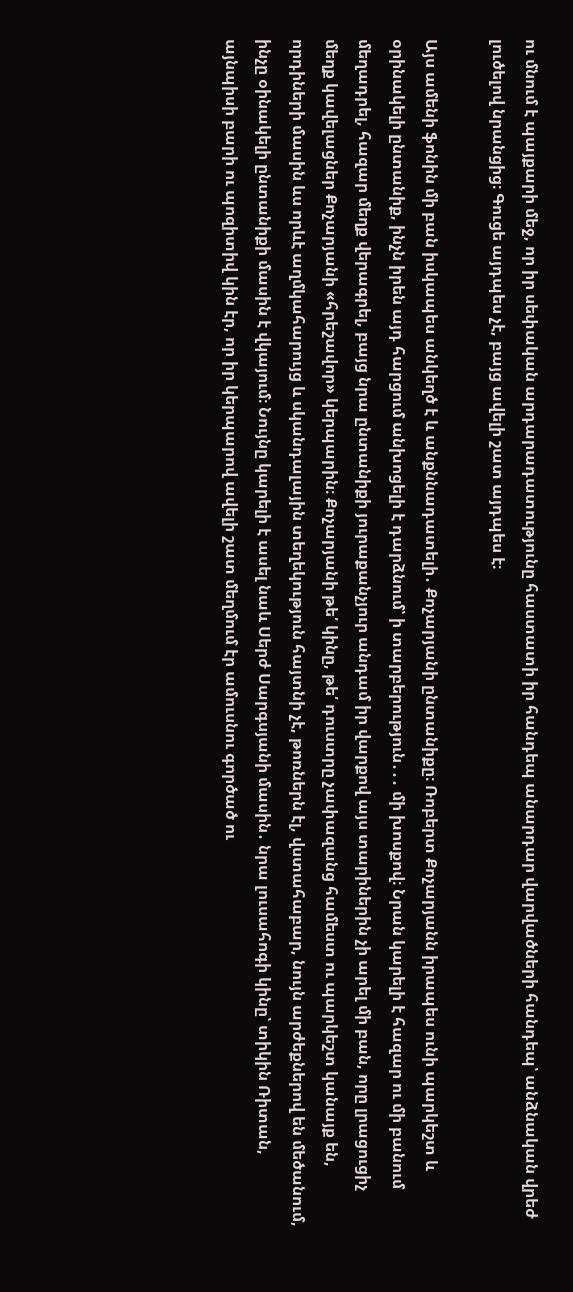ու մնում է պայքարի մեջ, որ իր սեփական արդարադատությունը հաստատի իր հանդեպ անարդար վարվածների հանդեպ՝ անձնական վրեժ լուծելով նրանցից։ Գուցե այդպես չէ, բայց ավելի շատ այդպես է։

Այս ամենի ֆոնին մի բան իսկապես անկեղծ է և անքննադատելի․ Քոչարյանի ընտանիքը։ Ռոբերտ Քոչարյանն իրապես ունի պարկեշտ և օրինակելի ընտանիք, ինչն իրեն այդ հարցում անխոցելի է դարձնում՝ ի տարբերություն․․․ մի խոսքով։ Նրան կարելի է հազար ու մի բանում մեղադրել, հազար մեղք վերագրել, բայց նրա ընտանիքի յուրաքանչյուր անդամ իր վարքով այս տարիներին չի արել մի բան, որը լրացուցիչ մեղք կավելացներ Քոչարյանի «հրեշավոր» կերպարին։ Քոչարյանի թե՛ կինը, թե՛ դուստրը չափազանց համեստ ու պարկեշտ կանայք են, որդիների մասին ևս որևէ աղմկահարույց և սկանդալային տեղեկություն հայտնի չէ, թոռներն էլ, վստահաբար, նույն արժեքներով են մեծանում, ինչը օինակելի ընտանիքի մասին է վկայում։ Նույնը կարելի է ասել նաև Սերժ Սարգսյանի մասին․ նրա լուսահոգի կինը՝ տիկին Ռիտան, այնպիսի բարի ու պոզիտիվ կին էր, որ իր կերպարով ավելի շատ մեղմում էր ամուսնու գործած ու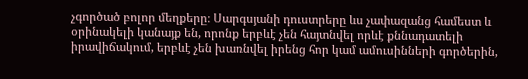չգործած բոլոր մեղքերը։ Սարգսյանի դուստրերը ևս չափազանց համեստ և օրինակելի կանայք են, որոնք երբևէ չեն հայտնվել որևէ քննադատելի իրավիճակում, երբևէ չեն խառնվել իրենց հոր կամ ամուսինների գործերին,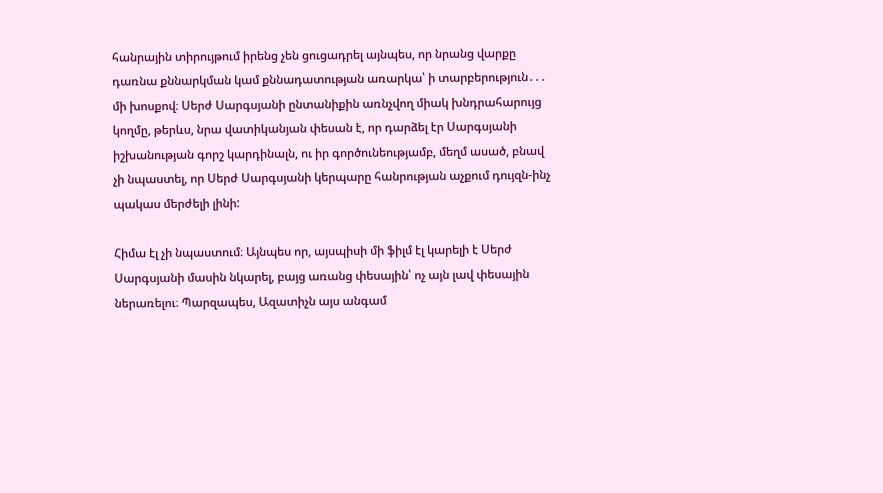հանրային տիրույթում իրենց չեն ցուցադրել այնպես, որ նրանց վարքը դառնա քննարկման կամ քննադատության առարկա՝ ի տարբերություն․․․ մի խոսքով։ Սերժ Սարգսյանի ընտանիքին առնչվող միակ խնդրահարույց կողմը, թերևս, նրա վատիկանյան փեսան է, որ դարձել էր Սարգսյանի իշխանության գորշ կարդինալն, ու իր գործունեությամբ, մեղմ ասած, բնավ չի նպաստել, որ Սերժ Սարգսյանի կերպարը հանրության աչքում դույզն-ինչ պակաս մերժելի լինի:

Հիմա էլ չի նպաստում։ Այնպես որ, այսպիսի մի ֆիլմ էլ կարելի է Սերժ Սարգսյանի մասին նկարել, բայց առանց փեսային՝ ոչ այն լավ փեսային ներառելու։ Պարզապես, Ազատիչն այս անգամ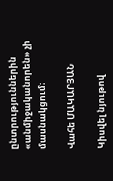ընտրություններին «անմիջականորեն» չի մասնակցում։

Վահե ՄԱԿԱՐՅԱՆ

Կիսվել նյութով